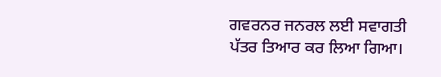ਗਵਰਨਰ ਜਨਰਲ ਲਈ ਸਵਾਗਤੀ ਪੱਤਰ ਤਿਆਰ ਕਰ ਲਿਆ ਗਿਆ।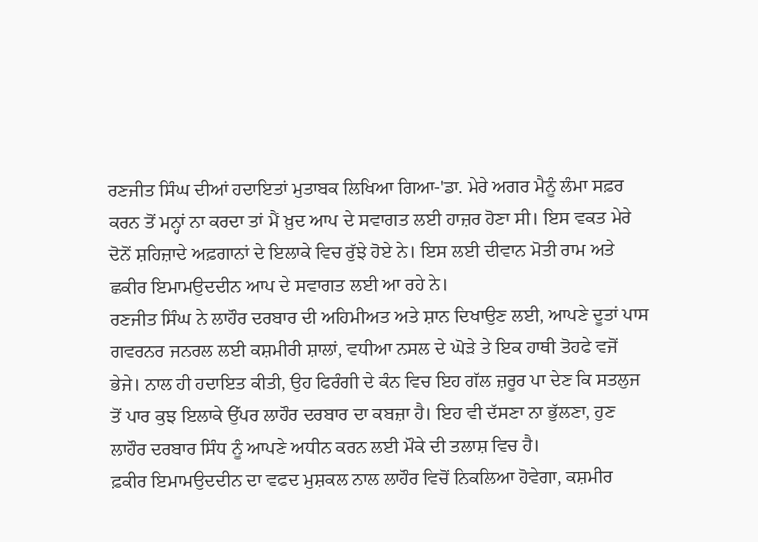ਰਣਜੀਤ ਸਿੰਘ ਦੀਆਂ ਹਦਾਇਤਾਂ ਮੁਤਾਬਕ ਲਿਖਿਆ ਗਿਆ-'ਡਾ. ਮੇਰੇ ਅਗਰ ਮੈਨੂੰ ਲੰਮਾ ਸਫ਼ਰ ਕਰਨ ਤੋਂ ਮਨ੍ਹਾਂ ਨਾ ਕਰਦਾ ਤਾਂ ਮੈਂ ਖ਼ੁਦ ਆਪ ਦੇ ਸਵਾਗਤ ਲਈ ਹਾਜ਼ਰ ਹੋਣਾ ਸੀ। ਇਸ ਵਕਤ ਮੇਰੇ ਦੋਨੋਂ ਸ਼ਹਿਜ਼ਾਦੇ ਅਫ਼ਗਾਨਾਂ ਦੇ ਇਲਾਕੇ ਵਿਚ ਰੁੱਝੇ ਹੋਏ ਨੇ। ਇਸ ਲਈ ਦੀਵਾਨ ਮੋਤੀ ਰਾਮ ਅਤੇ ਛਕੀਰ ਇਮਾਮਉਦਦੀਨ ਆਪ ਦੇ ਸਵਾਗਤ ਲਈ ਆ ਰਹੇ ਨੇ।
ਰਣਜੀਤ ਸਿੰਘ ਨੇ ਲਾਹੌਰ ਦਰਬਾਰ ਦੀ ਅਹਿਮੀਅਤ ਅਤੇ ਸ਼ਾਨ ਦਿਖਾਉਣ ਲਈ, ਆਪਣੇ ਦੂਤਾਂ ਪਾਸ ਗਵਰਨਰ ਜਨਰਲ ਲਈ ਕਸ਼ਮੀਰੀ ਸ਼ਾਲਾਂ, ਵਧੀਆ ਨਸਲ ਦੇ ਘੋੜੇ ਤੇ ਇਕ ਹਾਥੀ ਤੋਹਫੇ ਵਜੋਂ ਭੇਜੇ। ਨਾਲ ਹੀ ਹਦਾਇਤ ਕੀਤੀ, ਉਹ ਫਿਰੰਗੀ ਦੇ ਕੰਨ ਵਿਚ ਇਹ ਗੱਲ ਜ਼ਰੂਰ ਪਾ ਦੇਣ ਕਿ ਸਤਲੁਜ ਤੋਂ ਪਾਰ ਕੁਝ ਇਲਾਕੇ ਉੱਪਰ ਲਾਹੌਰ ਦਰਬਾਰ ਦਾ ਕਬਜ਼ਾ ਹੈ। ਇਹ ਵੀ ਦੱਸਣਾ ਨਾ ਭੁੱਲਣਾ, ਹੁਣ ਲਾਹੌਰ ਦਰਬਾਰ ਸਿੰਧ ਨੂੰ ਆਪਣੇ ਅਧੀਨ ਕਰਨ ਲਈ ਮੌਕੇ ਦੀ ਤਲਾਸ਼ ਵਿਚ ਹੈ।
ਫ਼ਕੀਰ ਇਮਾਮਉਦਦੀਨ ਦਾ ਵਫਦ ਮੁਸ਼ਕਲ ਨਾਲ ਲਾਹੌਰ ਵਿਚੋਂ ਨਿਕਲਿਆ ਹੋਵੇਗਾ, ਕਸ਼ਮੀਰ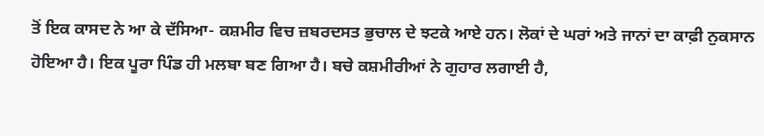ਤੋਂ ਇਕ ਕਾਸਦ ਨੇ ਆ ਕੇ ਦੱਸਿਆ- ਕਸ਼ਮੀਰ ਵਿਚ ਜ਼ਬਰਦਸਤ ਭੁਚਾਲ ਦੇ ਝਟਕੇ ਆਏ ਹਨ। ਲੋਕਾਂ ਦੇ ਘਰਾਂ ਅਤੇ ਜਾਨਾਂ ਦਾ ਕਾਫ਼ੀ ਨੁਕਸਾਨ ਹੋਇਆ ਹੈ। ਇਕ ਪੂਰਾ ਪਿੰਡ ਹੀ ਮਲਬਾ ਬਣ ਗਿਆ ਹੈ। ਬਚੇ ਕਸ਼ਮੀਰੀਆਂ ਨੇ ਗੁਹਾਰ ਲਗਾਈ ਹੈ,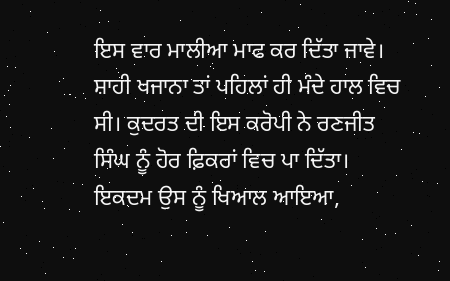ਇਸ ਵਾਰ ਮਾਲੀਆ ਮਾਫ ਕਰ ਦਿੱਤਾ ਜਾਵੇ।
ਸ਼ਾਹੀ ਖਜਾਨਾ ਤਾਂ ਪਹਿਲਾਂ ਹੀ ਮੰਦੇ ਹਾਲ ਵਿਚ ਸੀ। ਕੁਦਰਤ ਦੀ ਇਸ ਕਰੋਪੀ ਨੇ ਰਣਜੀਤ ਸਿੰਘ ਨੂੰ ਹੋਰ ਫ਼ਿਕਰਾਂ ਵਿਚ ਪਾ ਦਿੱਤਾ। ਇਕਦਮ ਉਸ ਨੂੰ ਖਿਆਲ ਆਇਆ,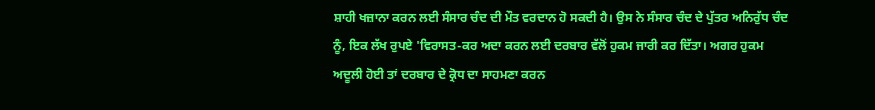ਸ਼ਾਹੀ ਖਜ਼ਾਨਾ ਕਰਨ ਲਈ ਸੰਸਾਰ ਚੰਦ ਦੀ ਮੌਤ ਵਰਦਾਨ ਹੋ ਸਕਦੀ ਹੈ। ਉਸ ਨੇ ਸੰਸਾਰ ਚੰਦ ਦੇ ਪੁੱਤਰ ਅਨਿਰੁੱਧ ਚੰਦ ਨੂੰ, ਇਕ ਲੱਖ ਰੁਪਏ 'ਵਿਰਾਸਤ-ਕਰ ਅਦਾ ਕਰਨ ਲਈ ਦਰਬਾਰ ਵੱਲੋਂ ਹੁਕਮ ਜਾਰੀ ਕਰ ਦਿੱਤਾ। ਅਗਰ ਹੁਕਮ ਅਦੂਲੀ ਹੋਈ ਤਾਂ ਦਰਬਾਰ ਦੇ ਕ੍ਰੋਧ ਦਾ ਸਾਹਮਣਾ ਕਰਨ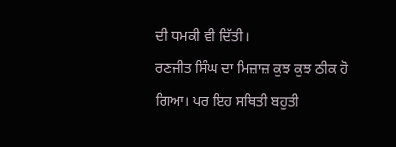ਦੀ ਧਮਕੀ ਵੀ ਦਿੱਤੀ।
ਰਣਜੀਤ ਸਿੰਘ ਦਾ ਮਿਜ਼ਾਜ਼ ਕੁਝ ਕੁਝ ਠੀਕ ਹੋ ਗਿਆ। ਪਰ ਇਹ ਸਥਿਤੀ ਬਹੁਤੀ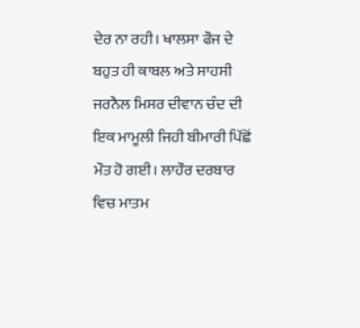ਦੇਰ ਨਾ ਰਹੀ। ਖਾਲਸਾ ਫੌਜ ਦੇ ਬਹੁਤ ਹੀ ਕਾਬਲ ਅਤੇ ਸਾਹਸੀ ਜਰਨੈਲ ਮਿਸਰ ਦੀਵਾਨ ਚੰਦ ਦੀ ਇਕ ਮਾਮੂਲੀ ਜਿਹੀ ਬੀਮਾਰੀ ਪਿੱਛੋਂ ਮੌਤ ਹੋ ਗਈ। ਲਾਹੌਰ ਦਰਬਾਰ ਵਿਚ ਮਾਤਮ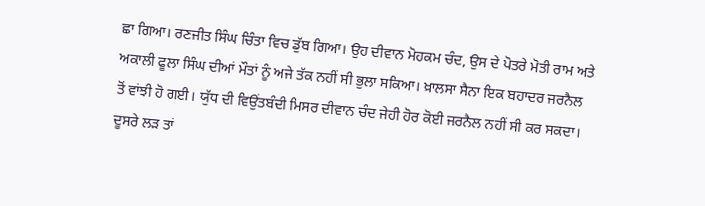ਛਾ ਗਿਆ। ਰਣਜੀਤ ਸਿੰਘ ਚਿੰਤਾ ਵਿਚ ਡੁੱਬ ਗਿਆ। ਉਹ ਦੀਵਾਨ ਮੋਹਕਮ ਚੰਦ, ਉਸ ਦੇ ਪੋਤਰੇ ਮੋਤੀ ਰਾਮ ਅਤੇ ਅਕਾਲੀ ਫੂਲਾ ਸਿੰਘ ਦੀਆਂ ਮੌਤਾਂ ਨੂੰ ਅਜੇ ਤੱਕ ਨਹੀਂ ਸੀ ਭੁਲਾ ਸਕਿਆ। ਖ਼ਾਲਸਾ ਸੈਨਾ ਇਕ ਬਹਾਦਰ ਜਰਨੈਲ ਤੋਂ ਵਾਂਝੀ ਹੋ ਗਈ। ਯੁੱਧ ਦੀ ਵਿਉਂਤਬੰਦੀ ਮਿਸਰ ਦੀਵਾਨ ਚੰਦ ਜੇਹੀ ਹੋਰ ਕੋਈ ਜਰਨੈਲ ਨਹੀਂ ਸੀ ਕਰ ਸਕਦਾ। ਦੂਸਰੇ ਲੜ ਤਾਂ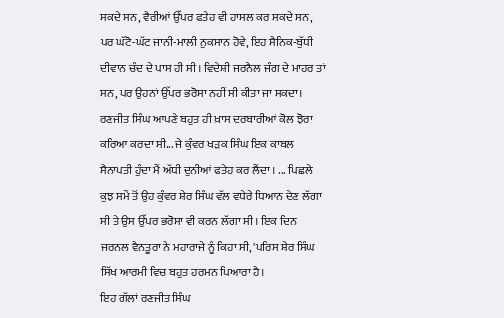ਸਕਦੇ ਸਨ, ਵੈਰੀਆਂ ਉੱਪਰ ਫਤੇਹ ਵੀ ਹਾਸਲ ਕਰ ਸਕਦੇ ਸਨ, ਪਰ ਘੱਟੋ-ਘੱਟ ਜਾਨੀ-ਮਾਲੀ ਨੁਕਸਾਨ ਹੋਵੇ, ਇਹ ਸੈਨਿਕ-ਬੁੱਧੀ ਦੀਵਾਨ ਚੰਦ ਦੇ ਪਾਸ ਹੀ ਸੀ। ਵਿਦੇਸ਼ੀ ਜਰਨੈਲ ਜੰਗ ਦੇ ਮਾਹਰ ਤਾਂ ਸਨ, ਪਰ ਉਹਨਾਂ ਉੱਪਰ ਭਰੋਸਾ ਨਹੀਂ ਸੀ ਕੀਤਾ ਜਾ ਸਕਦਾ। ਰਣਜੀਤ ਸਿੰਘ ਆਪਣੇ ਬਹੁਤ ਹੀ ਖ਼ਾਸ ਦਰਬਾਰੀਆਂ ਕੋਲ ਝੋਰਾ ਕਰਿਆ ਕਰਦਾ ਸੀ... ਜੇ ਕੁੰਵਰ ਖੜਕ ਸਿੰਘ ਇਕ ਕਾਬਲ ਸੈਨਾਪਤੀ ਹੁੰਦਾ ਮੈਂ ਅੱਧੀ ਦੁਨੀਆਂ ਫਤੇਹ ਕਰ ਲੈਂਦਾ । ... ਪਿਛਲੇ ਕੁਝ ਸਮੇਂ ਤੋਂ ਉਹ ਕੁੰਵਰ ਸ਼ੇਰ ਸਿੰਘ ਵੱਲ ਵਧੇਰੇ ਧਿਆਨ ਦੇਣ ਲੱਗਾ ਸੀ ਤੇ ਉਸ ਉੱਪਰ ਭਰੋਸਾ ਵੀ ਕਰਨ ਲੱਗਾ ਸੀ। ਇਕ ਦਿਨ ਜਰਨਲ ਵੈਨਤੂਰਾ ਨੇ ਮਹਾਰਾਜੇ ਨੂੰ ਕਿਹਾ ਸੀ, 'ਪਰਿਸ ਸ਼ੇਰ ਸਿੰਘ ਸਿੱਖ ਆਰਮੀ ਵਿਚ ਬਹੁਤ ਹਰਮਨ ਪਿਆਰਾ ਹੈ।
ਇਹ ਗੱਲਾਂ ਰਣਜੀਤ ਸਿੰਘ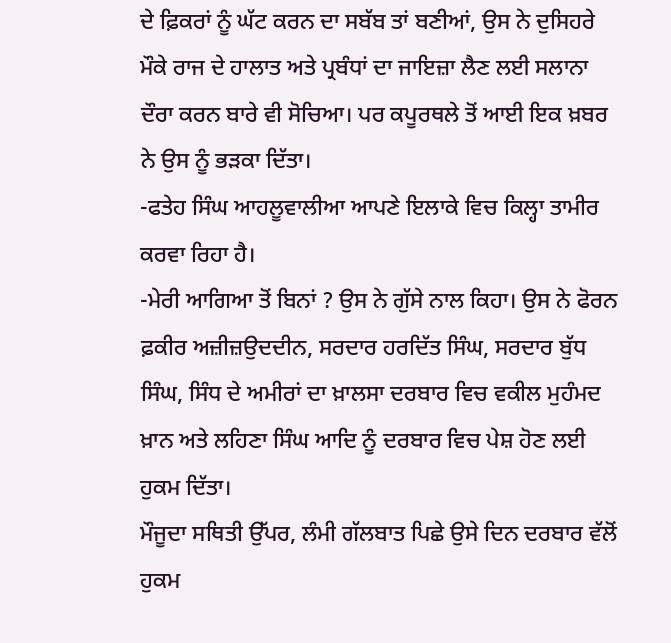ਦੇ ਫ਼ਿਕਰਾਂ ਨੂੰ ਘੱਟ ਕਰਨ ਦਾ ਸਬੱਬ ਤਾਂ ਬਣੀਆਂ, ਉਸ ਨੇ ਦੁਸਿਹਰੇ ਮੌਕੇ ਰਾਜ ਦੇ ਹਾਲਾਤ ਅਤੇ ਪ੍ਰਬੰਧਾਂ ਦਾ ਜਾਇਜ਼ਾ ਲੈਣ ਲਈ ਸਲਾਨਾ ਦੌਰਾ ਕਰਨ ਬਾਰੇ ਵੀ ਸੋਚਿਆ। ਪਰ ਕਪੂਰਥਲੇ ਤੋਂ ਆਈ ਇਕ ਖ਼ਬਰ ਨੇ ਉਸ ਨੂੰ ਭੜਕਾ ਦਿੱਤਾ।
-ਫਤੇਹ ਸਿੰਘ ਆਹਲੂਵਾਲੀਆ ਆਪਣੇ ਇਲਾਕੇ ਵਿਚ ਕਿਲ੍ਹਾ ਤਾਮੀਰ ਕਰਵਾ ਰਿਹਾ ਹੈ।
-ਮੇਰੀ ਆਗਿਆ ਤੋਂ ਬਿਨਾਂ ? ਉਸ ਨੇ ਗੁੱਸੇ ਨਾਲ ਕਿਹਾ। ਉਸ ਨੇ ਫੋਰਨ ਫ਼ਕੀਰ ਅਜ਼ੀਜ਼ਉਦਦੀਨ, ਸਰਦਾਰ ਹਰਦਿੱਤ ਸਿੰਘ, ਸਰਦਾਰ ਬੁੱਧ ਸਿੰਘ, ਸਿੰਧ ਦੇ ਅਮੀਰਾਂ ਦਾ ਖ਼ਾਲਸਾ ਦਰਬਾਰ ਵਿਚ ਵਕੀਲ ਮੁਹੰਮਦ ਖ਼ਾਨ ਅਤੇ ਲਹਿਣਾ ਸਿੰਘ ਆਦਿ ਨੂੰ ਦਰਬਾਰ ਵਿਚ ਪੇਸ਼ ਹੋਣ ਲਈ ਹੁਕਮ ਦਿੱਤਾ।
ਮੌਜੂਦਾ ਸਥਿਤੀ ਉੱਪਰ, ਲੰਮੀ ਗੱਲਬਾਤ ਪਿਛੇ ਉਸੇ ਦਿਨ ਦਰਬਾਰ ਵੱਲੋਂ ਹੁਕਮ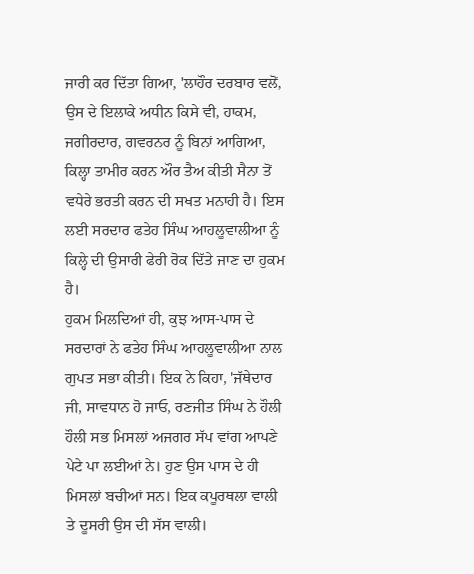ਜਾਰੀ ਕਰ ਦਿੱਤਾ ਗਿਆ, 'ਲਾਹੌਰ ਦਰਬਾਰ ਵਲੋਂ, ਉਸ ਦੇ ਇਲਾਕੇ ਅਧੀਨ ਕਿਸੇ ਵੀ, ਹਾਕਮ, ਜਗੀਰਦਾਰ, ਗਵਰਨਰ ਨੂੰ ਬਿਨਾਂ ਆਗਿਆ, ਕਿਲ੍ਹਾ ਤਾਮੀਰ ਕਰਨ ਔਰ ਤੈਅ ਕੀਤੀ ਸੈਨਾ ਤੋਂ ਵਧੇਰੇ ਭਰਤੀ ਕਰਨ ਦੀ ਸਖਤ ਮਨਾਹੀ ਹੈ। ਇਸ ਲਈ ਸਰਦਾਰ ਫਤੇਹ ਸਿੰਘ ਆਹਲੂਵਾਲੀਆ ਨੂੰ ਕਿਲ੍ਹੇ ਦੀ ਉਸਾਰੀ ਫੇਰੀ ਰੋਕ ਦਿੱਤੇ ਜਾਣ ਦਾ ਹੁਕਮ ਹੈ।
ਹੁਕਮ ਮਿਲਦਿਆਂ ਹੀ, ਕੁਝ ਆਸ-ਪਾਸ ਦੇ ਸਰਦਾਰਾਂ ਨੇ ਫਤੇਹ ਸਿੰਘ ਆਹਲੂਵਾਲੀਆ ਨਾਲ ਗੁਪਤ ਸਭਾ ਕੀਤੀ। ਇਕ ਨੇ ਕਿਹਾ, 'ਜੱਥੇਦਾਰ ਜੀ, ਸਾਵਧਾਨ ਹੋ ਜਾਓ, ਰਣਜੀਤ ਸਿੰਘ ਨੇ ਹੌਲੀ ਹੌਲੀ ਸਭ ਮਿਸਲਾਂ ਅਜਗਰ ਸੱਪ ਵਾਂਗ ਆਪਣੇ ਪੇਟੇ ਪਾ ਲਈਆਂ ਨੇ। ਹੁਣ ਉਸ ਪਾਸ ਦੇ ਹੀ ਮਿਸਲਾਂ ਬਚੀਆਂ ਸਨ। ਇਕ ਕਪੂਰਥਲਾ ਵਾਲੀ ਤੇ ਦੂਸਰੀ ਉਸ ਦੀ ਸੱਸ ਵਾਲੀ।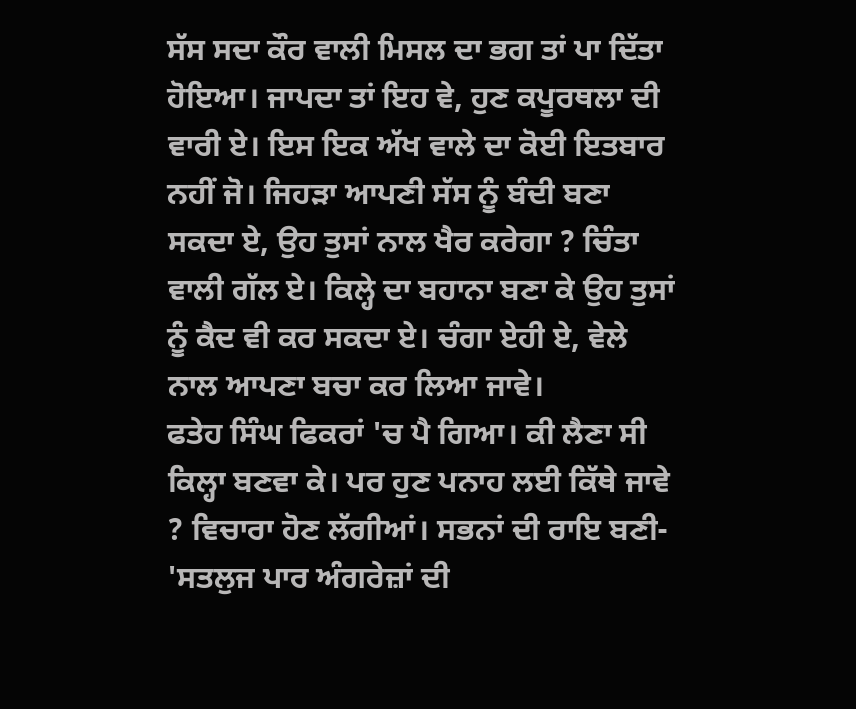ਸੱਸ ਸਦਾ ਕੌਰ ਵਾਲੀ ਮਿਸਲ ਦਾ ਭਗ ਤਾਂ ਪਾ ਦਿੱਤਾ ਹੋਇਆ। ਜਾਪਦਾ ਤਾਂ ਇਹ ਵੇ, ਹੁਣ ਕਪੂਰਥਲਾ ਦੀ ਵਾਰੀ ਏ। ਇਸ ਇਕ ਅੱਖ ਵਾਲੇ ਦਾ ਕੋਈ ਇਤਬਾਰ ਨਹੀਂ ਜੋ। ਜਿਹੜਾ ਆਪਣੀ ਸੱਸ ਨੂੰ ਬੰਦੀ ਬਣਾ ਸਕਦਾ ਏ, ਉਹ ਤੁਸਾਂ ਨਾਲ ਖੈਰ ਕਰੇਗਾ ? ਚਿੰਤਾ ਵਾਲੀ ਗੱਲ ਏ। ਕਿਲ੍ਹੇ ਦਾ ਬਹਾਨਾ ਬਣਾ ਕੇ ਉਹ ਤੁਸਾਂ ਨੂੰ ਕੈਦ ਵੀ ਕਰ ਸਕਦਾ ਏ। ਚੰਗਾ ਏਹੀ ਏ, ਵੇਲੇ ਨਾਲ ਆਪਣਾ ਬਚਾ ਕਰ ਲਿਆ ਜਾਵੇ।
ਫਤੇਹ ਸਿੰਘ ਫਿਕਰਾਂ 'ਚ ਪੈ ਗਿਆ। ਕੀ ਲੈਣਾ ਸੀ ਕਿਲ੍ਹਾ ਬਣਵਾ ਕੇ। ਪਰ ਹੁਣ ਪਨਾਹ ਲਈ ਕਿੱਥੇ ਜਾਵੇ ? ਵਿਚਾਰਾ ਹੋਣ ਲੱਗੀਆਂ। ਸਭਨਾਂ ਦੀ ਰਾਇ ਬਣੀ- 'ਸਤਲੁਜ ਪਾਰ ਅੰਗਰੇਜ਼ਾਂ ਦੀ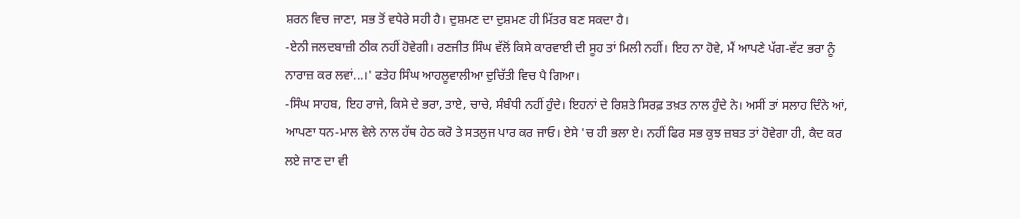ਸ਼ਰਨ ਵਿਚ ਜਾਣਾ, ਸਭ ਤੋਂ ਵਧੇਰੇ ਸਹੀ ਹੈ। ਦੁਸ਼ਮਣ ਦਾ ਦੁਸ਼ਮਣ ਹੀ ਮਿੱਤਰ ਬਣ ਸਕਦਾ ਹੈ।
-ਏਨੀ ਜਲਦਬਾਜ਼ੀ ਠੀਕ ਨਹੀਂ ਹੋਵੇਗੀ। ਰਣਜੀਤ ਸਿੰਘ ਵੱਲੋਂ ਕਿਸੇ ਕਾਰਵਾਈ ਦੀ ਸੂਹ ਤਾਂ ਮਿਲੀ ਨਹੀਂ। ਇਹ ਨਾ ਹੋਵੇ, ਮੈਂ ਆਪਣੇ ਪੱਗ-ਵੱਟ ਭਰਾ ਨੂੰ ਨਾਰਾਜ਼ ਕਰ ਲਵਾਂ...।' ਫਤੇਹ ਸਿੰਘ ਆਹਲੂਵਾਲੀਆ ਦੁਚਿੱਤੀ ਵਿਚ ਪੈ ਗਿਆ।
-ਸਿੰਘ ਸਾਹਬ, ਇਹ ਰਾਜੇ, ਕਿਸੇ ਦੇ ਭਰਾ, ਤਾਏ, ਚਾਚੇ, ਸੰਬੰਧੀ ਨਹੀਂ ਹੁੰਦੇ। ਇਹਨਾਂ ਦੇ ਰਿਸ਼ਤੇ ਸਿਰਫ਼ ਤਖ਼ਤ ਨਾਲ ਹੁੰਦੇ ਨੇ। ਅਸੀਂ ਤਾਂ ਸਲਾਹ ਦਿੰਨੇ ਆਂ, ਆਪਣਾ ਧਨ-ਮਾਲ ਵੇਲੇ ਨਾਲ ਹੱਥ ਹੇਠ ਕਰੋ ਤੇ ਸਤਲੁਜ ਪਾਰ ਕਰ ਜਾਓ। ਏਸੇ 'ਚ ਹੀ ਭਲਾ ਏ। ਨਹੀਂ ਫਿਰ ਸਭ ਕੁਝ ਜ਼ਬਤ ਤਾਂ ਹੋਵੇਗਾ ਹੀ, ਕੈਦ ਕਰ ਲਏ ਜਾਣ ਦਾ ਵੀ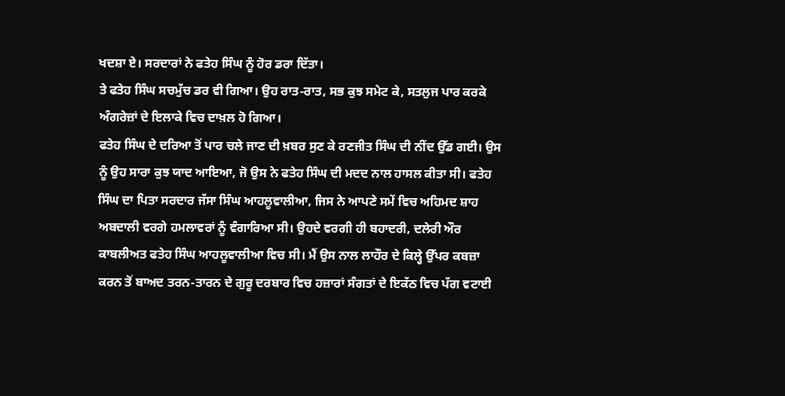ਖਦਸ਼ਾ ਏ। ਸਰਦਾਰਾਂ ਨੇ ਫਤੇਹ ਸਿੰਘ ਨੂੰ ਹੋਰ ਡਰਾ ਦਿੱਤਾ।
ਤੇ ਫਤੇਹ ਸਿੰਘ ਸਚਮੁੱਚ ਡਰ ਵੀ ਗਿਆ। ਉਹ ਰਾਤ-ਰਾਤ, ਸਭ ਕੁਝ ਸਮੇਟ ਕੇ, ਸਤਲੁਜ ਪਾਰ ਕਰਕੇ ਅੰਗਰੇਜ਼ਾਂ ਦੇ ਇਲਾਕੇ ਵਿਚ ਦਾਖ਼ਲ ਹੋ ਗਿਆ।
ਫਤੇਹ ਸਿੰਘ ਦੇ ਦਰਿਆ ਤੋਂ ਪਾਰ ਚਲੇ ਜਾਣ ਦੀ ਖ਼ਬਰ ਸੁਣ ਕੇ ਰਣਜੀਤ ਸਿੰਘ ਦੀ ਨੀਂਦ ਉੱਡ ਗਈ। ਉਸ ਨੂੰ ਉਹ ਸਾਰਾ ਕੁਝ ਯਾਦ ਆਇਆ, ਜੋ ਉਸ ਨੇ ਫਤੇਹ ਸਿੰਘ ਦੀ ਮਦਦ ਨਾਲ ਹਾਸਲ ਕੀਤਾ ਸੀ। ਫਤੇਹ ਸਿੰਘ ਦਾ ਪਿਤਾ ਸਰਦਾਰ ਜੱਸਾ ਸਿੰਘ ਆਹਲੂਵਾਲੀਆ, ਜਿਸ ਨੇ ਆਪਣੇ ਸਮੇਂ ਵਿਚ ਅਹਿਮਦ ਸ਼ਾਹ ਅਬਦਾਲੀ ਵਰਗੇ ਹਮਲਾਵਰਾਂ ਨੂੰ ਵੰਗਾਰਿਆ ਸੀ। ਉਹਦੇ ਵਰਗੀ ਹੀ ਬਹਾਦਰੀ, ਦਲੇਰੀ ਔਰ ਕਾਬਲੀਅਤ ਫਤੇਹ ਸਿੰਘ ਆਹਲੂਵਾਲੀਆ ਵਿਚ ਸੀ। ਮੈਂ ਉਸ ਨਾਲ ਲਾਹੌਰ ਦੇ ਕਿਲ੍ਹੇ ਉੱਪਰ ਕਬਜ਼ਾ ਕਰਨ ਤੋਂ ਬਾਅਦ ਤਰਨ-ਤਾਰਨ ਦੇ ਗੁਰੂ ਦਰਬਾਰ ਵਿਚ ਹਜ਼ਾਰਾਂ ਸੰਗਤਾਂ ਦੇ ਇਕੱਠ ਵਿਚ ਪੱਗ ਵਟਾਈ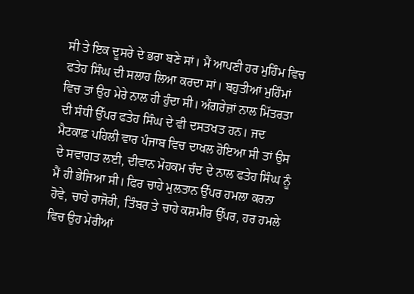ਸੀ ਤੇ ਇਕ ਦੂਸਰੇ ਦੇ ਭਰਾ ਬਣੇ ਸਾਂ। ਮੈਂ ਆਪਣੀ ਹਰ ਮੁਹਿੰਮ ਵਿਚ ਫਤੇਹ ਸਿੰਘ ਦੀ ਸਲਾਹ ਲਿਆ ਕਰਦਾ ਸਾਂ। ਬਹੁਤੀਆਂ ਮੁਹਿੰਮਾਂ ਵਿਚ ਤਾਂ ਉਹ ਮੇਰੇ ਨਾਲ ਹੀ ਹੁੰਦਾ ਸੀ। ਅੰਗਰੇਜ਼ਾਂ ਨਾਲ ਮਿੱਤਰਤਾ ਦੀ ਸੰਧੀ ਉੱਪਰ ਫਤੇਹ ਸਿੰਘ ਦੇ ਵੀ ਦਸਤਖਤ ਹਨ। ਜਦ ਮੈਟਕਾਫ਼ ਪਹਿਲੀ ਵਾਰ ਪੰਜਾਬ ਵਿਚ ਦਾਖਲ ਹੋਇਆ ਸੀ ਤਾਂ ਉਸ ਦੇ ਸਵਾਗਤ ਲਈ, ਦੀਵਾਨ ਮੋਹਕਮ ਚੰਦ ਦੇ ਨਾਲ ਫਤੇਹ ਸਿੰਘ ਨੂੰ ਮੈਂ ਹੀ ਭੇਜਿਆ ਸੀ। ਫਿਰ ਚਾਹੇ ਮੁਲਤਾਨ ਉੱਪਰ ਹਮਲਾ ਕਰਨਾ ਹੋਵੇ, ਚਾਹੇ ਰਾਜੋਰੀ, ਤਿੰਬਰ ਤੇ ਚਾਹੇ ਕਸ਼ਮੀਰ ਉੱਪਰ, ਹਰ ਹਮਲੇ ਵਿਚ ਉਹ ਮੇਰੀਆਂ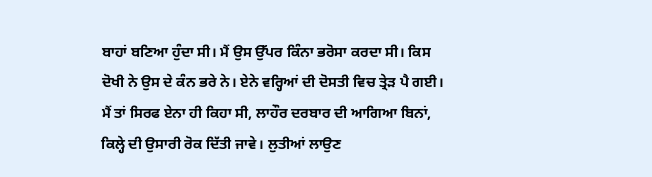ਬਾਹਾਂ ਬਣਿਆ ਹੁੰਦਾ ਸੀ। ਮੈਂ ਉਸ ਉੱਪਰ ਕਿੰਨਾ ਭਰੋਸਾ ਕਰਦਾ ਸੀ। ਕਿਸ ਦੋਖੀ ਨੇ ਉਸ ਦੇ ਕੰਨ ਭਰੇ ਨੇ। ਏਨੇ ਵਰ੍ਹਿਆਂ ਦੀ ਦੋਸਤੀ ਵਿਚ ਤ੍ਰੇੜ ਪੈ ਗਈ। ਮੈਂ ਤਾਂ ਸਿਰਫ ਏਨਾ ਹੀ ਕਿਹਾ ਸੀ, ਲਾਹੌਰ ਦਰਬਾਰ ਦੀ ਆਗਿਆ ਬਿਨਾਂ, ਕਿਲ੍ਹੇ ਦੀ ਉਸਾਰੀ ਰੋਕ ਦਿੱਤੀ ਜਾਵੇ। ਲੁਤੀਆਂ ਲਾਉਣ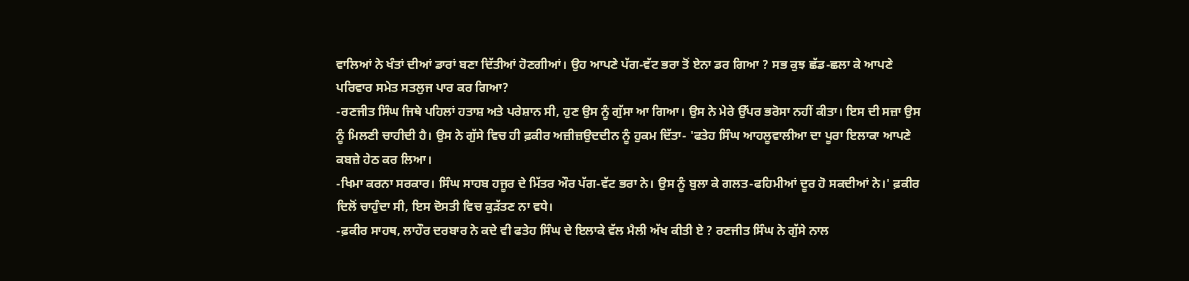ਵਾਲਿਆਂ ਨੇ ਖੰਤਾਂ ਦੀਆਂ ਡਾਰਾਂ ਬਣਾ ਦਿੱਤੀਆਂ ਹੋਣਗੀਆਂ। ਉਹ ਆਪਣੇ ਪੱਗ-ਵੱਟ ਭਰਾ ਤੋਂ ਏਨਾ ਡਰ ਗਿਆ ? ਸਭ ਕੁਝ ਛੱਡ-ਛਲਾ ਕੇ ਆਪਣੇ ਪਰਿਵਾਰ ਸਮੇਤ ਸਤਲੁਜ ਪਾਰ ਕਰ ਗਿਆ?
-ਰਣਜੀਤ ਸਿੰਘ ਜਿਥੇ ਪਹਿਲਾਂ ਹਤਾਸ਼ ਅਤੇ ਪਰੇਸ਼ਾਨ ਸੀ, ਹੁਣ ਉਸ ਨੂੰ ਗੁੱਸਾ ਆ ਗਿਆ। ਉਸ ਨੇ ਮੇਰੇ ਉੱਪਰ ਭਰੋਸਾ ਨਹੀਂ ਕੀਤਾ। ਇਸ ਦੀ ਸਜ਼ਾ ਉਸ ਨੂੰ ਮਿਲਣੀ ਚਾਹੀਦੀ ਹੈ। ਉਸ ਨੇ ਗੁੱਸੇ ਵਿਚ ਹੀ ਫ਼ਕੀਰ ਅਜ਼ੀਜ਼ਉਦਦੀਨ ਨੂੰ ਹੁਕਮ ਦਿੱਤਾ- 'ਫਤੇਹ ਸਿੰਘ ਆਹਲੂਵਾਲੀਆ ਦਾ ਪੂਰਾ ਇਲਾਕਾ ਆਪਣੇ ਕਬਜ਼ੇ ਹੇਠ ਕਰ ਲਿਆ।
-ਖਿਮਾ ਕਰਨਾ ਸਰਕਾਰ। ਸਿੰਘ ਸਾਹਬ ਹਜੂਰ ਦੇ ਮਿੱਤਰ ਔਰ ਪੱਗ-ਵੱਟ ਭਰਾ ਨੇ। ਉਸ ਨੂੰ ਬੁਲਾ ਕੇ ਗਲਤ-ਫਹਿਮੀਆਂ ਦੂਰ ਹੋ ਸਕਦੀਆਂ ਨੇ।' ਫ਼ਕੀਰ ਦਿਲੋਂ ਚਾਹੁੰਦਾ ਸੀ, ਇਸ ਦੋਸਤੀ ਵਿਚ ਕੁੜੱਤਣ ਨਾ ਵਧੇ।
-ਫ਼ਕੀਰ ਸਾਹਥ, ਲਾਹੌਰ ਦਰਬਾਰ ਨੇ ਕਦੇ ਵੀ ਫਤੇਹ ਸਿੰਘ ਦੇ ਇਲਾਕੇ ਵੱਲ ਮੈਲੀ ਅੱਖ ਕੀਤੀ ਏ ? ਰਣਜੀਤ ਸਿੰਘ ਨੇ ਗੁੱਸੇ ਨਾਲ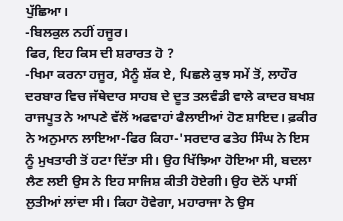ਪੁੱਛਿਆ।
-ਬਿਲਕੁਲ ਨਹੀਂ ਹਜੂਰ।
ਫਿਰ, ਇਹ ਕਿਸ ਦੀ ਸ਼ਰਾਰਤ ਹੋ ?
-ਖਿਮਾ ਕਰਨਾ ਹਜੂਰ, ਮੈਨੂੰ ਸ਼ੱਕ ਏ, ਪਿਛਲੇ ਕੁਝ ਸਮੇਂ ਤੋਂ, ਲਾਹੌਰ ਦਰਬਾਰ ਵਿਚ ਜੱਥੇਦਾਰ ਸਾਹਬ ਦੇ ਦੂਤ ਤਲਵੰਡੀ ਵਾਲੇ ਕਾਦਰ ਬਖਸ਼ ਰਾਜਪੂਤ ਨੇ ਆਪਣੇ ਵੱਲੋਂ ਅਫਵਾਹਾਂ ਫੈਲਾਈਆਂ ਹੋਣ ਸ਼ਾਇਦ। ਫ਼ਕੀਰ ਨੇ ਅਨੁਮਾਨ ਲਾਇਆ-ਫਿਰ ਕਿਹਾ-'ਸਰਦਾਰ ਫਤੇਹ ਸਿੰਘ ਨੇ ਇਸ ਨੂੰ ਮੁਖਤਾਰੀ ਤੋਂ ਹਟਾ ਦਿੱਤਾ ਸੀ। ਉਹ ਖਿੱਝਿਆ ਹੋਇਆ ਸੀ, ਬਦਲਾ ਲੈਣ ਲਈ ਉਸ ਨੇ ਇਹ ਸਾਜਿਸ਼ ਕੀਤੀ ਹੋਏਗੀ। ਉਹ ਦੋਨੋਂ ਪਾਸੀਂ ਲੁਤੀਆਂ ਲਾਂਦਾ ਸੀ। ਕਿਹਾ ਹੋਵੇਗਾ, ਮਹਾਰਾਜਾ ਨੇ ਉਸ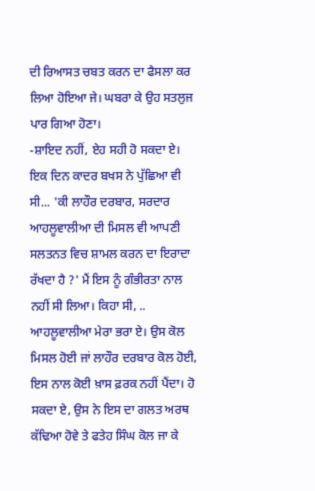ਦੀ ਰਿਆਸਤ ਚਬਤ ਕਰਨ ਦਾ ਫੈਸਲਾ ਕਰ ਲਿਆ ਹੋਇਆ ਜੇ। ਘਬਰਾ ਕੇ ਉਹ ਸਤਲੁਜ ਪਾਰ ਗਿਆ ਹੋਣਾ।
-ਸ਼ਾਇਦ ਨਹੀਂ, ਏਹ ਸਹੀ ਹੋ ਸਕਦਾ ਏ। ਇਕ ਦਿਨ ਕਾਦਰ ਬਖਸ ਨੇ ਪੁੱਛਿਆ ਵੀ ਸੀ... 'ਕੀ ਲਾਹੌਰ ਦਰਬਾਰ, ਸਰਦਾਰ ਆਹਲੂਵਾਲੀਆ ਦੀ ਮਿਸਲ ਵੀ ਆਪਣੀ ਸਲਤਨਤ ਵਿਚ ਸ਼ਾਮਲ ਕਰਨ ਦਾ ਇਰਾਦਾ ਰੱਖਦਾ ਹੈ ?' ਮੈਂ ਇਸ ਨੂੰ ਗੰਭੀਰਤਾ ਨਾਲ ਨਹੀਂ ਸੀ ਲਿਆ। ਕਿਹਾ ਸੀ, .. ਆਹਲੂਵਾਲੀਆ ਮੇਰਾ ਭਰਾ ਏ। ਉਸ ਕੋਲ ਮਿਸਲ ਹੋਈ ਜਾਂ ਲਾਹੌਰ ਦਰਬਾਰ ਕੋਲ ਹੋਈ, ਇਸ ਨਾਲ ਕੋਈ ਖ਼ਾਸ ਫ਼ਰਕ ਨਹੀਂ ਪੈਂਦਾ। ਹੋ ਸਕਦਾ ਏ, ਉਸ ਨੇ ਇਸ ਦਾ ਗਲਤ ਅਰਥ ਕੱਢਿਆ ਹੋਵੇ ਤੇ ਫਤੇਹ ਸਿੰਘ ਕੋਲ ਜਾ ਕੇ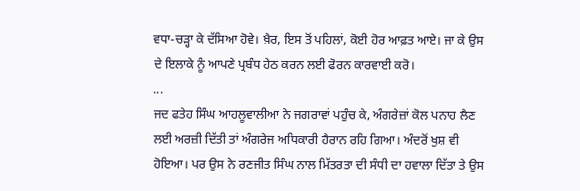ਵਧਾ-ਚੜ੍ਹਾ ਕੇ ਦੱਸਿਆ ਹੋਵੇ। ਖ਼ੈਰ, ਇਸ ਤੋਂ ਪਹਿਲਾਂ, ਕੋਈ ਹੋਰ ਆਫ਼ਤ ਆਏ। ਜਾ ਕੇ ਉਸ ਦੇ ਇਲਾਕੇ ਨੂੰ ਆਪਣੇ ਪ੍ਰਬੰਧ ਹੇਠ ਕਰਨ ਲਈ ਫੋਰਨ ਕਾਰਵਾਈ ਕਰੋ।
...
ਜਦ ਫਤੇਹ ਸਿੰਘ ਆਹਲੂਵਾਲੀਆ ਨੇ ਜਗਰਾਵਾਂ ਪਹੁੰਚ ਕੇ, ਅੰਗਰੇਜ਼ਾਂ ਕੋਲ ਪਨਾਹ ਲੈਣ ਲਈ ਅਰਜ਼ੀ ਦਿੱਤੀ ਤਾਂ ਅੰਗਰੇਜ ਅਧਿਕਾਰੀ ਹੈਰਾਨ ਰਹਿ ਗਿਆ। ਅੰਦਰੋਂ ਖੁਸ਼ ਵੀ ਹੋਇਆ। ਪਰ ਉਸ ਨੇ ਰਣਜੀਤ ਸਿੰਘ ਨਾਲ ਮਿੱਤਰਤਾ ਦੀ ਸੰਧੀ ਦਾ ਹਵਾਲਾ ਦਿੱਤਾ ਤੇ ਉਸ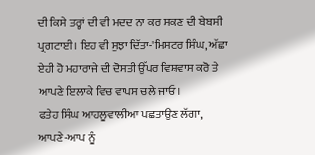ਦੀ ਕਿਸੇ ਤਰ੍ਹਾਂ ਦੀ ਵੀ ਮਦਦ ਨਾ ਕਰ ਸਕਣ ਦੀ ਬੇਬਸੀ ਪ੍ਰਗਟਾਈ। ਇਹ ਵੀ ਸੁਝਾ ਦਿੱਤਾ-'ਮਿਸਟਰ ਸਿੰਘ, ਅੱਛਾ ਏਹੀ ਹੋ ਮਹਾਰਾਜੇ ਦੀ ਦੋਸਤੀ ਉੱਪਰ ਵਿਸ਼ਵਾਸ ਕਰੋ ਤੇ ਆਪਣੇ ਇਲਾਕੇ ਵਿਚ ਵਾਪਸ ਚਲੇ ਜਾਓ।
ਫਤੇਹ ਸਿੰਘ ਆਹਲੂਵਾਲੀਆ ਪਛਤਾਉਣ ਲੱਗਾ, ਆਪਣੇ-ਆਪ ਨੂੰ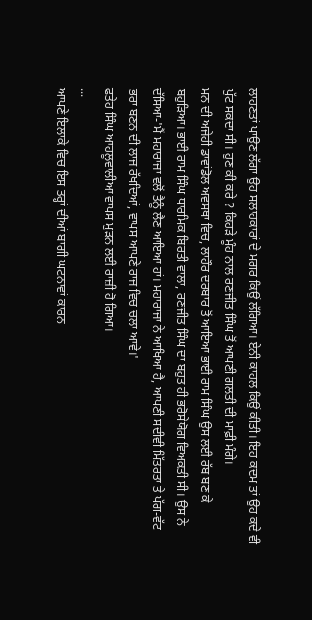ਲਾਹਣਤਾਂ ਪਾਉਣ ਲੱਗਾ ਉਹ ਸਲਾਹਕਾਰਾਂ ਦੇ ਮਗਰ ਕਿਉਂ ਲੱਗਿਆ। ਏਨੀ ਕਾਹਲ ਕਿਉਂ ਕੀਤੀ। ਇਹ ਕਦਮ ਤਾਂ ਉਹ ਕਦੇ ਵੀ ਪੁੱਟ ਸਕਦਾ ਸੀ। ਹੁਣ ਕੀ ਕਰੇ ? ਕਿਹੜੇ ਮੂੰਹ ਨਾਲ ਰਣਜੀਤ ਸਿੰਘ ਤੋਂ ਆਪਣੀ ਗਲਤੀ ਦੀ ਮਾਫ਼ੀ ਮੰਗੇ।
ਮਨ ਦੀ ਅਜੇਹੀ ਡਾਵਾਂਡੋਲ ਅਵਸਥਾ ਵਿਚ, ਲਾਹੌਰ ਦਰਬਾਰ ਤੋਂ ਆਇਆ ਭਾਈ ਰਾਮ ਸਿੰਘ ਉਸ ਲਈ ਰੱਬ ਬਣ ਕੇ ਬਹੁੜਿਆ। ਭਾਈ ਰਾਮ ਸਿੰਘ ਧਾਰਮਿਕ ਬਿਰਤੀ ਵਾਲਾ, ਰਣਜੀਤ ਸਿੰਘ ਦਾ ਬਹੁਤ ਹੀ ਭਰੋਸੇਯੋਗ ਵਿਅਕਤੀ ਸੀ। ਉਸ ਨੇ ਦੱਸਿਆ-'ਮੈਂ ਮਹਾਰਾਜਾ ਵਲੋਂ ਤੈਨੂੰ ਲੈਣ ਆਇਆ ਹਾਂ। ਮਹਾਰਾਜਾ ਨੇ ਆਖਿਆ ਹੈ, ਆਪਣੀ ਸਦੀਵੀ ਮਿੱਤਰਤਾ ਤੇ ਪੱਗ-ਵੱਟ ਭਰਾ ਬਣਨ ਦੀ ਲਾਜ ਰੱਖਦਿਆਂ, ਵਾਪਸ ਆਪਣੇ ਰਾਜ ਵਿਚ ਚਲਾ ਆਵੇ।'
ਫਤੇਹ ਸਿੰਘ ਆਹਲੂਵਾਲੀਆ ਵਾਪਸ ਮੁੜਨ ਲਈ ਰਾਜ਼ੀ ਹੋ ਗਿਆ।
...
ਆਪਣੇ ਇਲਾਕੇ ਵਿਚ ਇਸ ਤਰ੍ਹਾਂ ਦੀਆਂ ਬਾਗੀ ਘਟਨਾਵਾਂ ਕਾਰਨ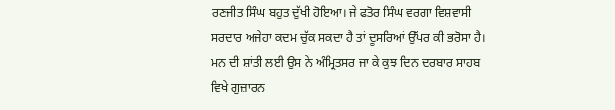ਰਣਜੀਤ ਸਿੰਘ ਬਹੁਤ ਦੁੱਖੀ ਹੋਇਆ। ਜੇ ਫਤੋਰ ਸਿੰਘ ਵਰਗਾ ਵਿਸ਼ਵਾਸੀ ਸਰਦਾਰ ਅਜੇਹਾ ਕਦਮ ਚੁੱਕ ਸਕਦਾ ਹੈ ਤਾਂ ਦੂਸਰਿਆਂ ਉੱਪਰ ਕੀ ਭਰੋਸਾ ਹੈ। ਮਨ ਦੀ ਸ਼ਾਂਤੀ ਲਈ ਉਸ ਨੇ ਅੰਮ੍ਰਿਤਸਰ ਜਾ ਕੇ ਕੁਝ ਦਿਨ ਦਰਬਾਰ ਸਾਹਬ ਵਿਖੇ ਗੁਜ਼ਾਰਨ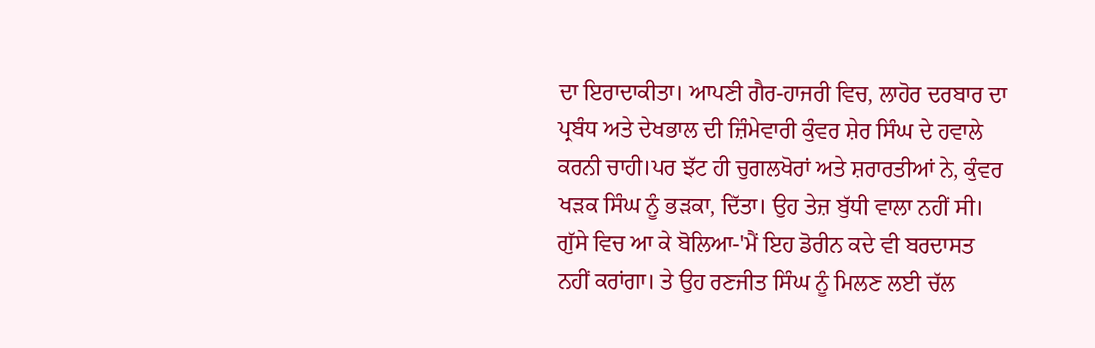ਦਾ ਇਰਾਦਾਕੀਤਾ। ਆਪਣੀ ਗੈਰ-ਹਾਜਰੀ ਵਿਚ, ਲਾਹੋਰ ਦਰਬਾਰ ਦਾ ਪ੍ਰਬੰਧ ਅਤੇ ਦੇਖਭਾਲ ਦੀ ਜ਼ਿੰਮੇਵਾਰੀ ਕੁੰਵਰ ਸ਼ੇਰ ਸਿੰਘ ਦੇ ਹਵਾਲੇ ਕਰਨੀ ਚਾਹੀ।ਪਰ ਝੱਟ ਹੀ ਚੁਗਲਖੋਰਾਂ ਅਤੇ ਸ਼ਰਾਰਤੀਆਂ ਨੇ, ਕੁੰਵਰ ਖੜਕ ਸਿੰਘ ਨੂੰ ਭੜਕਾ, ਦਿੱਤਾ। ਉਹ ਤੇਜ਼ ਬੁੱਧੀ ਵਾਲਾ ਨਹੀਂ ਸੀ। ਗੁੱਸੇ ਵਿਚ ਆ ਕੇ ਬੋਲਿਆ-'ਮੈਂ ਇਹ ਡੋਰੀਨ ਕਦੇ ਵੀ ਬਰਦਾਸਤ ਨਹੀਂ ਕਰਾਂਗਾ। ਤੇ ਉਹ ਰਣਜੀਤ ਸਿੰਘ ਨੂੰ ਮਿਲਣ ਲਈ ਚੱਲ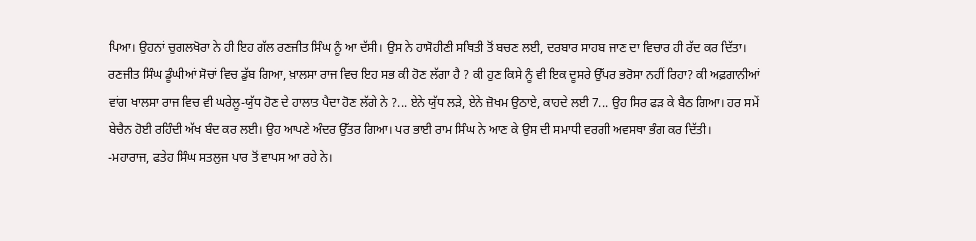ਪਿਆ। ਉਹਨਾਂ ਚੁਗਲਖੋਰਾ ਨੇ ਹੀ ਇਹ ਗੱਲ ਰਣਜੀਤ ਸਿੰਘ ਨੂੰ ਆ ਦੱਸੀ। ਉਸ ਨੇ ਹਾਸੋਹੀਣੀ ਸਥਿਤੀ ਤੋਂ ਬਚਣ ਲਈ, ਦਰਬਾਰ ਸਾਹਬ ਜਾਣ ਦਾ ਵਿਚਾਰ ਹੀ ਰੱਦ ਕਰ ਦਿੱਤਾ। ਰਣਜੀਤ ਸਿੰਘ ਡੂੰਘੀਆਂ ਸੋਚਾਂ ਵਿਚ ਡੁੱਬ ਗਿਆ, ਖ਼ਾਲਸਾ ਰਾਜ ਵਿਚ ਇਹ ਸਭ ਕੀ ਹੋਣ ਲੱਗਾ ਹੈ ? ਕੀ ਹੁਣ ਕਿਸੇ ਨੂੰ ਵੀ ਇਕ ਦੂਸਰੇ ਉੱਪਰ ਭਰੋਸਾ ਨਹੀਂ ਰਿਹਾ? ਕੀ ਅਫ਼ਗਾਨੀਆਂ ਵਾਂਗ ਖਾਲਸਾ ਰਾਜ ਵਿਚ ਵੀ ਘਰੇਲੂ-ਯੁੱਧ ਹੋਣ ਦੇ ਹਾਲਾਤ ਪੈਦਾ ਹੋਣ ਲੱਗੇ ਨੇ ?... ਏਨੇ ਯੁੱਧ ਲੜੇ, ਏਨੇ ਜ਼ੋਖਮ ਉਠਾਏ, ਕਾਹਦੇ ਲਈ 7... ਉਹ ਸਿਰ ਫੜ ਕੇ ਬੈਠ ਗਿਆ। ਹਰ ਸਮੇਂ ਬੇਚੈਨ ਹੋਈ ਰਹਿੰਦੀ ਅੱਖ ਬੰਦ ਕਰ ਲਈ। ਉਹ ਆਪਣੇ ਅੰਦਰ ਉੱਤਰ ਗਿਆ। ਪਰ ਭਾਈ ਰਾਮ ਸਿੰਘ ਨੇ ਆਣ ਕੇ ਉਸ ਦੀ ਸਮਾਧੀ ਵਰਗੀ ਅਵਸਥਾ ਭੰਗ ਕਰ ਦਿੱਤੀ।
-ਮਹਾਰਾਜ, ਫਤੇਹ ਸਿੰਘ ਸਤਲੁਜ ਪਾਰ ਤੋਂ ਵਾਪਸ ਆ ਰਹੇ ਨੇ।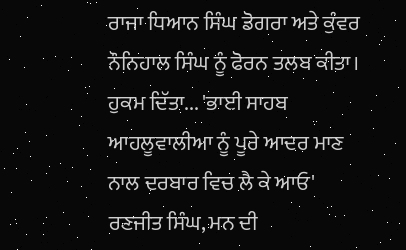ਰਾਜਾ ਧਿਆਨ ਸਿੰਘ ਡੋਗਰਾ ਅਤੇ ਕੁੰਵਰ ਨੌਨਿਹਾਲ ਸਿੰਘ ਨੂੰ ਫੋਰਨ ਤਲਬ ਕੀਤਾ। ਹੁਕਮ ਦਿੱਤਾ... 'ਭਾਈ ਸਾਹਬ ਆਹਲੂਵਾਲੀਆ ਨੂੰ ਪੂਰੇ ਆਦਰ ਮਾਣ ਨਾਲ ਦਰਬਾਰ ਵਿਚ ਲੈ ਕੇ ਆਓ'
ਰਣਜੀਤ ਸਿੰਘ, ਮਨ ਦੀ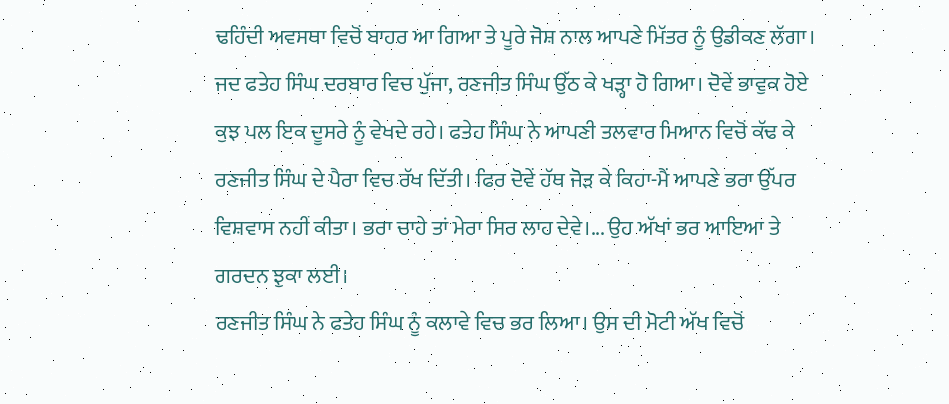ਢਹਿੰਦੀ ਅਵਸਥਾ ਵਿਚੋਂ ਬਾਹਰ ਆ ਗਿਆ ਤੇ ਪੂਰੇ ਜੋਸ਼ ਨਾਲ ਆਪਣੇ ਮਿੱਤਰ ਨੂੰ ਉਡੀਕਣ ਲੱਗਾ। ਜਦ ਫਤੇਹ ਸਿੰਘ ਦਰਬਾਰ ਵਿਚ ਪੁੱਜਾ, ਰਣਜੀਤ ਸਿੰਘ ਉੱਠ ਕੇ ਖੜ੍ਹਾ ਹੋ ਗਿਆ। ਦੋਵੇਂ ਭਾਵੁਕ ਹੋਏ ਕੁਝ ਪਲ ਇਕ ਦੂਸਰੇ ਨੂੰ ਵੇਖਦੇ ਰਹੇ। ਫਤੇਹ ਸਿੰਘ ਨੇ ਆਪਣੀ ਤਲਵਾਰ ਮਿਆਨ ਵਿਚੋਂ ਕੱਢ ਕੇ ਰਣਜੀਤ ਸਿੰਘ ਦੇ ਪੈਰਾ ਵਿਚ ਰੱਖ ਦਿੱਤੀ। ਫਿਰ ਦੋਵੇਂ ਹੱਥ ਜੋੜ ਕੇ ਕਿਹਾ-ਮੈਂ ਆਪਣੇ ਭਰਾ ਉੱਪਰ ਵਿਸ਼ਵਾਸ ਨਹੀਂ ਕੀਤਾ। ਭਰਾ ਚਾਹੇ ਤਾਂ ਮੇਰਾ ਸਿਰ ਲਾਹ ਦੇਵੇ।... ਉਹ ਅੱਖਾਂ ਭਰ ਆਇਆ ਤੇ ਗਰਦਨ ਝੁਕਾ ਲਈ।
ਰਣਜੀਤ ਸਿੰਘ ਨੇ ਫਤੇਹ ਸਿੰਘ ਨੂੰ ਕਲਾਵੇ ਵਿਚ ਭਰ ਲਿਆ। ਉਸ ਦੀ ਮੋਟੀ ਅੱਖ ਵਿਚੋਂ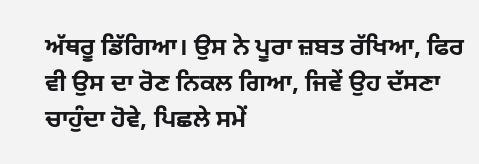ਅੱਥਰੂ ਡਿੱਗਿਆ। ਉਸ ਨੇ ਪੂਰਾ ਜ਼ਬਤ ਰੱਖਿਆ, ਫਿਰ ਵੀ ਉਸ ਦਾ ਰੋਣ ਨਿਕਲ ਗਿਆ, ਜਿਵੇਂ ਉਹ ਦੱਸਣਾ ਚਾਹੁੰਦਾ ਹੋਵੇ, ਪਿਛਲੇ ਸਮੇਂ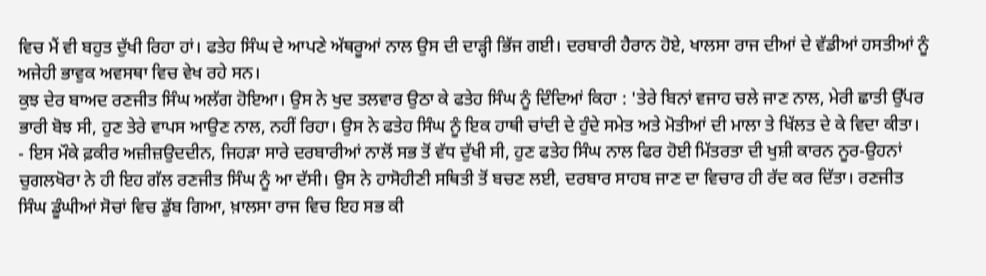ਵਿਚ ਮੈਂ ਵੀ ਬਹੁਤ ਦੁੱਖੀ ਰਿਹਾ ਹਾਂ। ਫਤੇਹ ਸਿੰਘ ਦੇ ਆਪਣੇ ਅੱਥਰੂਆਂ ਨਾਲ ਉਸ ਦੀ ਦਾੜ੍ਹੀ ਭਿੱਜ ਗਈ। ਦਰਬਾਰੀ ਹੈਰਾਨ ਹੋਏ, ਖਾਲਸਾ ਰਾਜ ਦੀਆਂ ਦੇ ਵੱਡੀਆਂ ਹਸਤੀਆਂ ਨੂੰ ਅਜੇਹੀ ਭਾਵੁਕ ਅਵਸਥਾ ਵਿਚ ਵੇਖ ਰਹੇ ਸਨ।
ਕੁਝ ਦੇਰ ਬਾਅਦ ਰਣਜੀਤ ਸਿੰਘ ਅਲੱਗ ਹੋਇਆ। ਉਸ ਨੇ ਖੁਦ ਤਲਵਾਰ ਉਠਾ ਕੇ ਫਤੇਹ ਸਿੰਘ ਨੂੰ ਦਿੰਦਿਆਂ ਕਿਹਾ : 'ਤੇਰੇ ਬਿਨਾਂ ਵਜਾਹ ਚਲੇ ਜਾਣ ਨਾਲ, ਮੇਰੀ ਛਾਤੀ ਉੱਪਰ ਭਾਰੀ ਬੋਝ ਸੀ, ਹੁਣ ਤੇਰੇ ਵਾਪਸ ਆਉਣ ਨਾਲ, ਨਹੀਂ ਰਿਹਾ। ਉਸ ਨੇ ਫਤੇਹ ਸਿੰਘ ਨੂੰ ਇਕ ਹਾਥੀ ਚਾਂਦੀ ਦੇ ਹੁੰਦੇ ਸਮੇਤ ਅਤੇ ਮੋਤੀਆਂ ਦੀ ਮਾਲਾ ਤੇ ਖਿੱਲਤ ਦੇ ਕੇ ਵਿਦਾ ਕੀਤਾ।
- ਇਸ ਮੌਕੇ ਫ਼ਕੀਰ ਅਜ਼ੀਜ਼ਉਦਦੀਨ, ਜਿਹੜਾ ਸਾਰੇ ਦਰਬਾਰੀਆਂ ਨਾਲੋਂ ਸਭ ਤੋਂ ਵੱਧ ਦੁੱਖੀ ਸੀ, ਹੁਣ ਫਤੇਹ ਸਿੰਘ ਨਾਲ ਫਿਰ ਹੋਈ ਮਿੱਤਰਤਾ ਦੀ ਖੁਸ਼ੀ ਕਾਰਨ ਨੂਰ-ਉਹਨਾਂ ਚੁਗਲਖੋਰਾ ਨੇ ਹੀ ਇਹ ਗੱਲ ਰਣਜੀਤ ਸਿੰਘ ਨੂੰ ਆ ਦੱਸੀ। ਉਸ ਨੇ ਹਾਸੋਹੀਣੀ ਸਥਿਤੀ ਤੋਂ ਬਚਣ ਲਈ, ਦਰਬਾਰ ਸਾਹਬ ਜਾਣ ਦਾ ਵਿਚਾਰ ਹੀ ਰੱਦ ਕਰ ਦਿੱਤਾ। ਰਣਜੀਤ ਸਿੰਘ ਡੂੰਘੀਆਂ ਸੋਚਾਂ ਵਿਚ ਡੁੱਬ ਗਿਆ, ਖ਼ਾਲਸਾ ਰਾਜ ਵਿਚ ਇਹ ਸਭ ਕੀ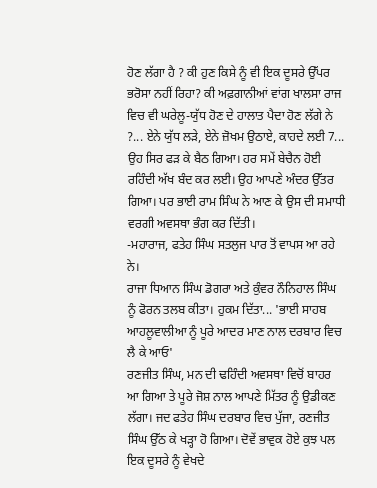ਹੋਣ ਲੱਗਾ ਹੈ ? ਕੀ ਹੁਣ ਕਿਸੇ ਨੂੰ ਵੀ ਇਕ ਦੂਸਰੇ ਉੱਪਰ ਭਰੋਸਾ ਨਹੀਂ ਰਿਹਾ? ਕੀ ਅਫ਼ਗਾਨੀਆਂ ਵਾਂਗ ਖਾਲਸਾ ਰਾਜ ਵਿਚ ਵੀ ਘਰੇਲੂ-ਯੁੱਧ ਹੋਣ ਦੇ ਹਾਲਾਤ ਪੈਦਾ ਹੋਣ ਲੱਗੇ ਨੇ ?... ਏਨੇ ਯੁੱਧ ਲੜੇ, ਏਨੇ ਜ਼ੋਖਮ ਉਠਾਏ, ਕਾਹਦੇ ਲਈ 7... ਉਹ ਸਿਰ ਫੜ ਕੇ ਬੈਠ ਗਿਆ। ਹਰ ਸਮੇਂ ਬੇਚੈਨ ਹੋਈ ਰਹਿੰਦੀ ਅੱਖ ਬੰਦ ਕਰ ਲਈ। ਉਹ ਆਪਣੇ ਅੰਦਰ ਉੱਤਰ ਗਿਆ। ਪਰ ਭਾਈ ਰਾਮ ਸਿੰਘ ਨੇ ਆਣ ਕੇ ਉਸ ਦੀ ਸਮਾਧੀ ਵਰਗੀ ਅਵਸਥਾ ਭੰਗ ਕਰ ਦਿੱਤੀ।
-ਮਹਾਰਾਜ, ਫਤੇਹ ਸਿੰਘ ਸਤਲੁਜ ਪਾਰ ਤੋਂ ਵਾਪਸ ਆ ਰਹੇ ਨੇ।
ਰਾਜਾ ਧਿਆਨ ਸਿੰਘ ਡੋਗਰਾ ਅਤੇ ਕੁੰਵਰ ਨੌਨਿਹਾਲ ਸਿੰਘ ਨੂੰ ਫੋਰਨ ਤਲਬ ਕੀਤਾ। ਹੁਕਮ ਦਿੱਤਾ... 'ਭਾਈ ਸਾਹਬ ਆਹਲੂਵਾਲੀਆ ਨੂੰ ਪੂਰੇ ਆਦਰ ਮਾਣ ਨਾਲ ਦਰਬਾਰ ਵਿਚ ਲੈ ਕੇ ਆਓ'
ਰਣਜੀਤ ਸਿੰਘ, ਮਨ ਦੀ ਢਹਿੰਦੀ ਅਵਸਥਾ ਵਿਚੋਂ ਬਾਹਰ ਆ ਗਿਆ ਤੇ ਪੂਰੇ ਜੋਸ਼ ਨਾਲ ਆਪਣੇ ਮਿੱਤਰ ਨੂੰ ਉਡੀਕਣ ਲੱਗਾ। ਜਦ ਫਤੇਹ ਸਿੰਘ ਦਰਬਾਰ ਵਿਚ ਪੁੱਜਾ, ਰਣਜੀਤ ਸਿੰਘ ਉੱਠ ਕੇ ਖੜ੍ਹਾ ਹੋ ਗਿਆ। ਦੋਵੇਂ ਭਾਵੁਕ ਹੋਏ ਕੁਝ ਪਲ ਇਕ ਦੂਸਰੇ ਨੂੰ ਵੇਖਦੇ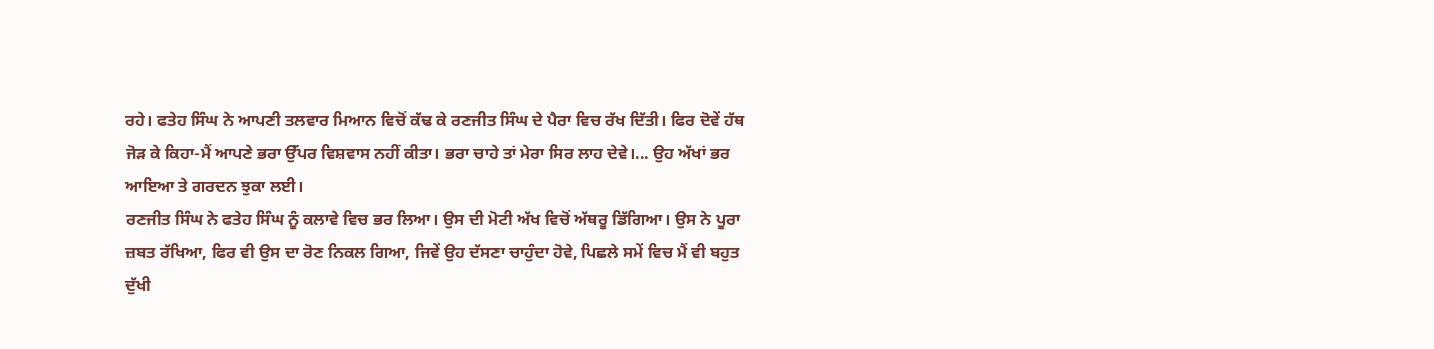ਰਹੇ। ਫਤੇਹ ਸਿੰਘ ਨੇ ਆਪਣੀ ਤਲਵਾਰ ਮਿਆਨ ਵਿਚੋਂ ਕੱਢ ਕੇ ਰਣਜੀਤ ਸਿੰਘ ਦੇ ਪੈਰਾ ਵਿਚ ਰੱਖ ਦਿੱਤੀ। ਫਿਰ ਦੋਵੇਂ ਹੱਥ ਜੋੜ ਕੇ ਕਿਹਾ-ਮੈਂ ਆਪਣੇ ਭਰਾ ਉੱਪਰ ਵਿਸ਼ਵਾਸ ਨਹੀਂ ਕੀਤਾ। ਭਰਾ ਚਾਹੇ ਤਾਂ ਮੇਰਾ ਸਿਰ ਲਾਹ ਦੇਵੇ।... ਉਹ ਅੱਖਾਂ ਭਰ ਆਇਆ ਤੇ ਗਰਦਨ ਝੁਕਾ ਲਈ।
ਰਣਜੀਤ ਸਿੰਘ ਨੇ ਫਤੇਹ ਸਿੰਘ ਨੂੰ ਕਲਾਵੇ ਵਿਚ ਭਰ ਲਿਆ। ਉਸ ਦੀ ਮੋਟੀ ਅੱਖ ਵਿਚੋਂ ਅੱਥਰੂ ਡਿੱਗਿਆ। ਉਸ ਨੇ ਪੂਰਾ ਜ਼ਬਤ ਰੱਖਿਆ, ਫਿਰ ਵੀ ਉਸ ਦਾ ਰੋਣ ਨਿਕਲ ਗਿਆ, ਜਿਵੇਂ ਉਹ ਦੱਸਣਾ ਚਾਹੁੰਦਾ ਹੋਵੇ, ਪਿਛਲੇ ਸਮੇਂ ਵਿਚ ਮੈਂ ਵੀ ਬਹੁਤ ਦੁੱਖੀ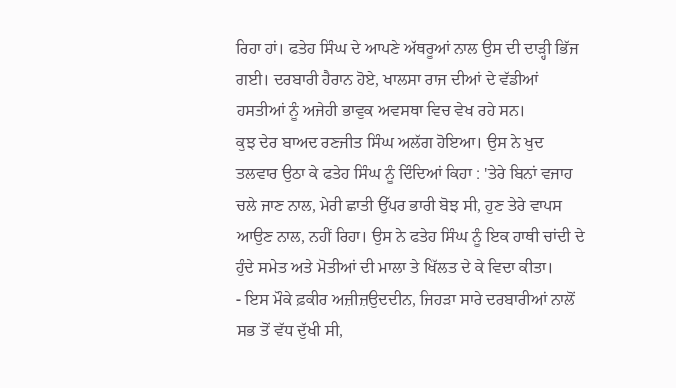ਰਿਹਾ ਹਾਂ। ਫਤੇਹ ਸਿੰਘ ਦੇ ਆਪਣੇ ਅੱਥਰੂਆਂ ਨਾਲ ਉਸ ਦੀ ਦਾੜ੍ਹੀ ਭਿੱਜ ਗਈ। ਦਰਬਾਰੀ ਹੈਰਾਨ ਹੋਏ, ਖਾਲਸਾ ਰਾਜ ਦੀਆਂ ਦੇ ਵੱਡੀਆਂ ਹਸਤੀਆਂ ਨੂੰ ਅਜੇਹੀ ਭਾਵੁਕ ਅਵਸਥਾ ਵਿਚ ਵੇਖ ਰਹੇ ਸਨ।
ਕੁਝ ਦੇਰ ਬਾਅਦ ਰਣਜੀਤ ਸਿੰਘ ਅਲੱਗ ਹੋਇਆ। ਉਸ ਨੇ ਖੁਦ ਤਲਵਾਰ ਉਠਾ ਕੇ ਫਤੇਹ ਸਿੰਘ ਨੂੰ ਦਿੰਦਿਆਂ ਕਿਹਾ : 'ਤੇਰੇ ਬਿਨਾਂ ਵਜਾਹ ਚਲੇ ਜਾਣ ਨਾਲ, ਮੇਰੀ ਛਾਤੀ ਉੱਪਰ ਭਾਰੀ ਬੋਝ ਸੀ, ਹੁਣ ਤੇਰੇ ਵਾਪਸ ਆਉਣ ਨਾਲ, ਨਹੀਂ ਰਿਹਾ। ਉਸ ਨੇ ਫਤੇਹ ਸਿੰਘ ਨੂੰ ਇਕ ਹਾਥੀ ਚਾਂਦੀ ਦੇ ਹੁੰਦੇ ਸਮੇਤ ਅਤੇ ਮੋਤੀਆਂ ਦੀ ਮਾਲਾ ਤੇ ਖਿੱਲਤ ਦੇ ਕੇ ਵਿਦਾ ਕੀਤਾ।
- ਇਸ ਮੌਕੇ ਫ਼ਕੀਰ ਅਜ਼ੀਜ਼ਉਦਦੀਨ, ਜਿਹੜਾ ਸਾਰੇ ਦਰਬਾਰੀਆਂ ਨਾਲੋਂ ਸਭ ਤੋਂ ਵੱਧ ਦੁੱਖੀ ਸੀ,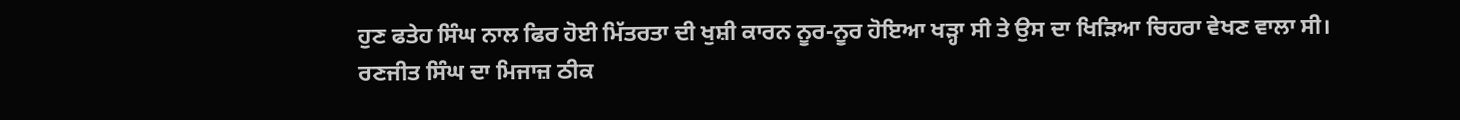ਹੁਣ ਫਤੇਹ ਸਿੰਘ ਨਾਲ ਫਿਰ ਹੋਈ ਮਿੱਤਰਤਾ ਦੀ ਖੁਸ਼ੀ ਕਾਰਨ ਨੂਰ-ਨੂਰ ਹੋਇਆ ਖੜ੍ਹਾ ਸੀ ਤੇ ਉਸ ਦਾ ਖਿੜਿਆ ਚਿਹਰਾ ਵੇਖਣ ਵਾਲਾ ਸੀ।
ਰਣਜੀਤ ਸਿੰਘ ਦਾ ਮਿਜਾਜ਼ ਠੀਕ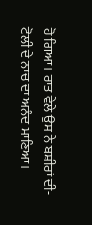ਹੋ ਗਿਆ। ਰਾਤ ਵੇਲੇ ਉਸ ਨੇ ਬਸ਼ੀਰਾਂ ਦੀ- ਟੋਲੀ ਦੇ ਨਾਚ ਦਾ ਅਨੰਦ ਮਾਣਿਆ।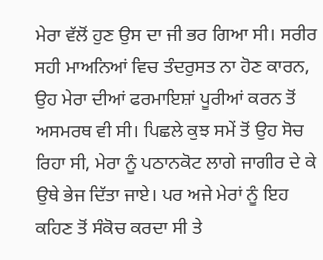ਮੇਰਾ ਵੱਲੋਂ ਹੁਣ ਉਸ ਦਾ ਜੀ ਭਰ ਗਿਆ ਸੀ। ਸਰੀਰ ਸਹੀ ਮਾਅਨਿਆਂ ਵਿਚ ਤੰਦਰੁਸਤ ਨਾ ਹੋਣ ਕਾਰਨ, ਉਹ ਮੇਰਾ ਦੀਆਂ ਫਰਮਾਇਸ਼ਾਂ ਪੂਰੀਆਂ ਕਰਨ ਤੋਂ ਅਸਮਰਥ ਵੀ ਸੀ। ਪਿਛਲੇ ਕੁਝ ਸਮੇਂ ਤੋਂ ਉਹ ਸੋਚ ਰਿਹਾ ਸੀ, ਮੇਰਾ ਨੂੰ ਪਠਾਨਕੋਟ ਲਾਗੇ ਜਾਗੀਰ ਦੇ ਕੇ ਉਥੇ ਭੇਜ ਦਿੱਤਾ ਜਾਏ। ਪਰ ਅਜੇ ਮੇਰਾਂ ਨੂੰ ਇਹ ਕਹਿਣ ਤੋਂ ਸੰਕੋਚ ਕਰਦਾ ਸੀ ਤੇ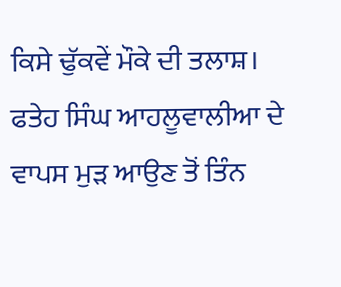ਕਿਸੇ ਢੁੱਕਵੇਂ ਮੌਕੇ ਦੀ ਤਲਾਸ਼।
ਫਤੇਹ ਸਿੰਘ ਆਹਲੂਵਾਲੀਆ ਦੇ ਵਾਪਸ ਮੁੜ ਆਉਣ ਤੋਂ ਤਿੰਨ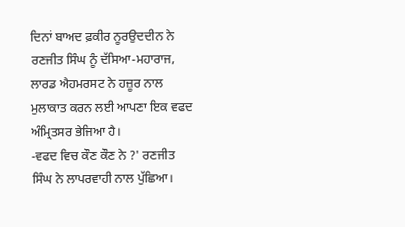ਦਿਨਾਂ ਬਾਅਦ ਫ਼ਕੀਰ ਨੂਰਉਦਦੀਨ ਨੇ ਰਣਜੀਤ ਸਿੰਘ ਨੂੰ ਦੱਸਿਆ-ਮਹਾਰਾਜ, ਲਾਰਡ ਐਹਮਰਸਟ ਨੇ ਹਜ਼ੂਰ ਨਾਲ ਮੁਲਾਕਾਤ ਕਰਨ ਲਈ ਆਪਣਾ ਇਕ ਵਫਦ ਅੰਮ੍ਰਿਤਸਰ ਭੇਜਿਆ ਹੈ।
-ਵਫਦ ਵਿਚ ਕੌਣ ਕੌਣ ਨੇ ?' ਰਣਜੀਤ ਸਿੰਘ ਨੇ ਲਾਪਰਵਾਹੀ ਨਾਲ ਪੁੱਛਿਆ।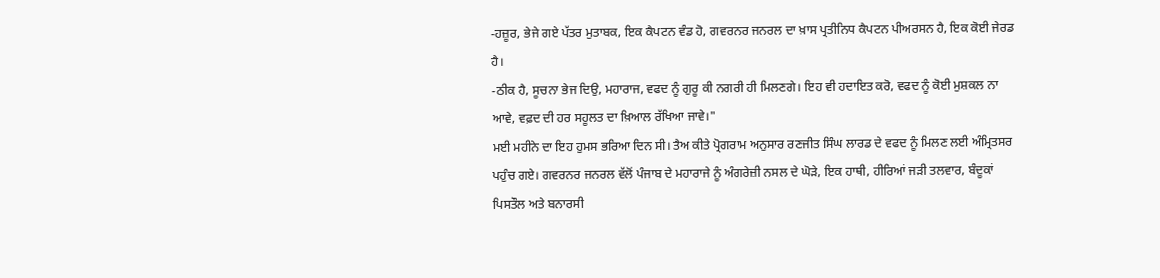-ਹਜ਼ੂਰ, ਭੇਜੇ ਗਏ ਪੱਤਰ ਮੁਤਾਬਕ, ਇਕ ਕੈਪਟਨ ਵੰਡ ਹੋ, ਗਵਰਨਰ ਜਨਰਲ ਦਾ ਖ਼ਾਸ ਪ੍ਰਤੀਨਿਧ ਕੈਪਟਨ ਪੀਅਰਸਨ ਹੈ, ਇਕ ਕੋਈ ਜੇਰਡ ਹੈ।
-ਠੀਕ ਹੈ, ਸੂਚਨਾ ਭੇਜ ਦਿਉ, ਮਹਾਰਾਜ, ਵਫਦ ਨੂੰ ਗੁਰੂ ਕੀ ਨਗਰੀ ਹੀ ਮਿਲਣਗੇ। ਇਹ ਵੀ ਹਦਾਇਤ ਕਰੋ, ਵਫਦ ਨੂੰ ਕੋਈ ਮੁਸ਼ਕਲ ਨਾ ਆਵੇ, ਵਫ਼ਦ ਦੀ ਹਰ ਸਹੂਲਤ ਦਾ ਖ਼ਿਆਲ ਰੱਖਿਆ ਜਾਵੇ।"
ਮਈ ਮਹੀਨੇ ਦਾ ਇਹ ਹੁਮਸ ਭਰਿਆ ਦਿਨ ਸੀ। ਤੈਅ ਕੀਤੇ ਪ੍ਰੋਗਰਾਮ ਅਨੁਸਾਰ ਰਣਜੀਤ ਸਿੰਘ ਲਾਰਡ ਦੇ ਵਫਦ ਨੂੰ ਮਿਲਣ ਲਈ ਅੰਮ੍ਰਿਤਸਰ ਪਹੁੰਚ ਗਏ। ਗਵਰਨਰ ਜਨਰਲ ਵੱਲੋਂ ਪੰਜਾਬ ਦੇ ਮਹਾਰਾਜੇ ਨੂੰ ਅੰਗਰੇਜ਼ੀ ਨਸਲ ਦੇ ਘੋੜੇ, ਇਕ ਹਾਥੀ, ਹੀਰਿਆਂ ਜੜੀ ਤਲਵਾਰ, ਬੰਦੂਕਾਂ ਪਿਸਤੌਲ ਅਤੇ ਬਨਾਰਸੀ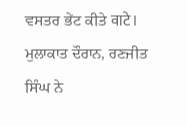ਵਸਤਰ ਭੇਂਟ ਕੀਤੇ वाटे।
ਮੁਲਾਕਾਤ ਦੌਰਾਨ, ਰਣਜੀਤ ਸਿੰਘ ਨੇ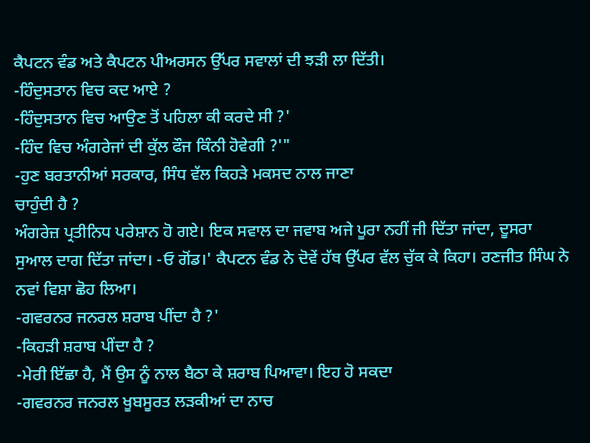ਕੈਪਟਨ ਵੰਡ ਅਤੇ ਕੈਪਟਨ ਪੀਅਰਸਨ ਉੱਪਰ ਸਵਾਲਾਂ ਦੀ ਝੜੀ ਲਾ ਦਿੱਤੀ।
-ਹਿੰਦੁਸਤਾਨ ਵਿਚ ਕਦ ਆਏ ?
-ਹਿੰਦੁਸਤਾਨ ਵਿਚ ਆਉਣ ਤੋਂ ਪਹਿਲਾ ਕੀ ਕਰਦੇ ਸੀ ?'
-ਹਿੰਦ ਵਿਚ ਅੰਗਰੇਜਾਂ ਦੀ ਕੁੱਲ ਫੌਜ ਕਿੰਨੀ ਹੋਵੇਗੀ ?'"
-ਹੁਣ ਬਰਤਾਨੀਆਂ ਸਰਕਾਰ, ਸਿੰਧ ਵੱਲ ਕਿਹੜੇ ਮਕਸਦ ਨਾਲ ਜਾਣਾ
ਚਾਹੁੰਦੀ ਹੈ ?
ਅੰਗਰੇਜ਼ ਪ੍ਰਤੀਨਿਧ ਪਰੇਸ਼ਾਨ ਹੋ ਗਏ। ਇਕ ਸਵਾਲ ਦਾ ਜਵਾਬ ਅਜੇ ਪੂਰਾ ਨਹੀਂ ਜੀ ਦਿੱਤਾ ਜਾਂਦਾ, ਦੂਸਰਾ ਸੁਆਲ ਦਾਗ ਦਿੱਤਾ ਜਾਂਦਾ। -ਓ ਗੋਂਡ।' ਕੈਪਟਨ ਵੰਡ ਨੇ ਦੋਵੇਂ ਹੱਥ ਉੱਪਰ ਵੱਲ ਚੁੱਕ ਕੇ ਕਿਹਾ। ਰਣਜੀਤ ਸਿੰਘ ਨੇ ਨਵਾਂ ਵਿਸ਼ਾ ਛੋਹ ਲਿਆ।
-ਗਵਰਨਰ ਜਨਰਲ ਸ਼ਰਾਬ ਪੀਂਦਾ ਹੈ ?'
-ਕਿਹੜੀ ਸ਼ਰਾਬ ਪੀਂਦਾ ਹੈ ?
-ਮੇਰੀ ਇੱਛਾ ਹੈ, ਮੈਂ ਉਸ ਨੂੰ ਨਾਲ ਬੈਠਾ ਕੇ ਸ਼ਰਾਬ ਪਿਆਵਾ। ਇਹ ਹੋ ਸਕਦਾ
-ਗਵਰਨਰ ਜਨਰਲ ਖੂਬਸੂਰਤ ਲੜਕੀਆਂ ਦਾ ਨਾਚ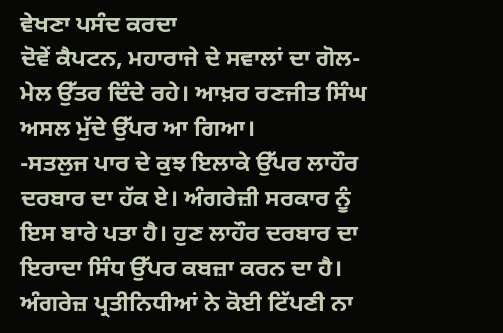ਵੇਖਣਾ ਪਸੰਦ ਕਰਦਾ
ਦੋਵੇਂ ਕੈਪਟਨ, ਮਹਾਰਾਜੇ ਦੇ ਸਵਾਲਾਂ ਦਾ ਗੋਲ-ਮੇਲ ਉੱਤਰ ਦਿੰਦੇ ਰਹੇ। ਆਖ਼ਰ ਰਣਜੀਤ ਸਿੰਘ ਅਸਲ ਮੁੱਦੇ ਉੱਪਰ ਆ ਗਿਆ।
-ਸਤਲੁਜ ਪਾਰ ਦੇ ਕੁਝ ਇਲਾਕੇ ਉੱਪਰ ਲਾਹੌਰ ਦਰਬਾਰ ਦਾ ਹੱਕ ਏ। ਅੰਗਰੇਜ਼ੀ ਸਰਕਾਰ ਨੂੰ ਇਸ ਬਾਰੇ ਪਤਾ ਹੈ। ਹੁਣ ਲਾਹੌਰ ਦਰਬਾਰ ਦਾ ਇਰਾਦਾ ਸਿੰਧ ਉੱਪਰ ਕਬਜ਼ਾ ਕਰਨ ਦਾ ਹੈ।
ਅੰਗਰੇਜ਼ ਪ੍ਰਤੀਨਿਧੀਆਂ ਨੇ ਕੋਈ ਟਿੱਪਣੀ ਨਾ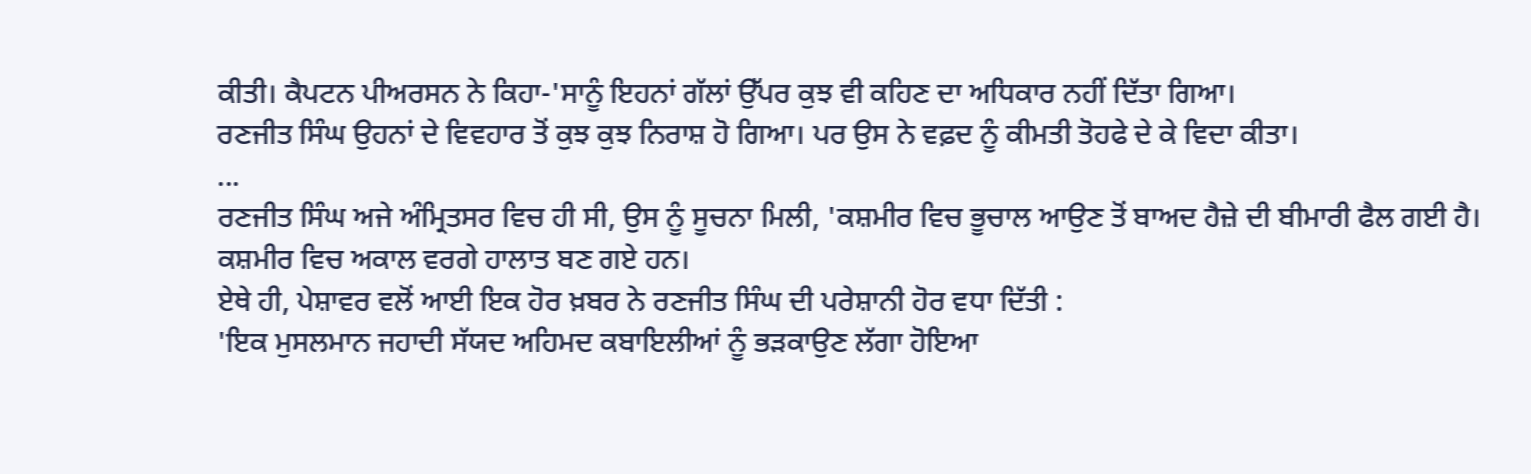ਕੀਤੀ। ਕੈਪਟਨ ਪੀਅਰਸਨ ਨੇ ਕਿਹਾ-'ਸਾਨੂੰ ਇਹਨਾਂ ਗੱਲਾਂ ਉੱਪਰ ਕੁਝ ਵੀ ਕਹਿਣ ਦਾ ਅਧਿਕਾਰ ਨਹੀਂ ਦਿੱਤਾ ਗਿਆ।
ਰਣਜੀਤ ਸਿੰਘ ਉਹਨਾਂ ਦੇ ਵਿਵਹਾਰ ਤੋਂ ਕੁਝ ਕੁਝ ਨਿਰਾਸ਼ ਹੋ ਗਿਆ। ਪਰ ਉਸ ਨੇ ਵਫ਼ਦ ਨੂੰ ਕੀਮਤੀ ਤੋਹਫੇ ਦੇ ਕੇ ਵਿਦਾ ਕੀਤਾ।
...
ਰਣਜੀਤ ਸਿੰਘ ਅਜੇ ਅੰਮ੍ਰਿਤਸਰ ਵਿਚ ਹੀ ਸੀ, ਉਸ ਨੂੰ ਸੂਚਨਾ ਮਿਲੀ, 'ਕਸ਼ਮੀਰ ਵਿਚ ਭੂਚਾਲ ਆਉਣ ਤੋਂ ਬਾਅਦ ਹੈਜ਼ੇ ਦੀ ਬੀਮਾਰੀ ਫੈਲ ਗਈ ਹੈ। ਕਸ਼ਮੀਰ ਵਿਚ ਅਕਾਲ ਵਰਗੇ ਹਾਲਾਤ ਬਣ ਗਏ ਹਨ।
ਏਥੇ ਹੀ, ਪੇਸ਼ਾਵਰ ਵਲੋਂ ਆਈ ਇਕ ਹੋਰ ਖ਼ਬਰ ਨੇ ਰਣਜੀਤ ਸਿੰਘ ਦੀ ਪਰੇਸ਼ਾਨੀ ਹੋਰ ਵਧਾ ਦਿੱਤੀ :
'ਇਕ ਮੁਸਲਮਾਨ ਜਹਾਦੀ ਸੱਯਦ ਅਹਿਮਦ ਕਬਾਇਲੀਆਂ ਨੂੰ ਭੜਕਾਉਣ ਲੱਗਾ ਹੋਇਆ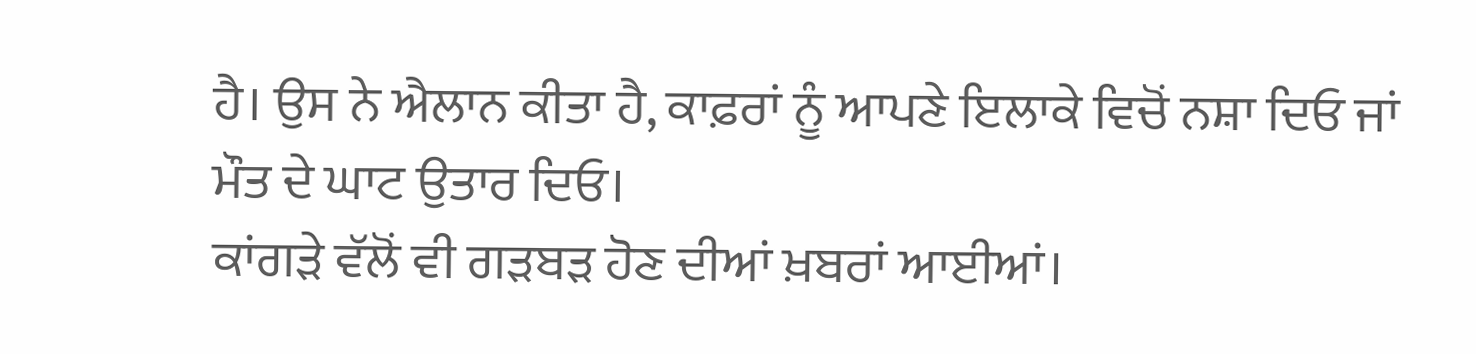ਹੈ। ਉਸ ਨੇ ਐਲਾਨ ਕੀਤਾ ਹੈ, ਕਾਫ਼ਰਾਂ ਨੂੰ ਆਪਣੇ ਇਲਾਕੇ ਵਿਚੋਂ ਨਸ਼ਾ ਦਿਓ ਜਾਂ ਮੌਤ ਦੇ ਘਾਟ ਉਤਾਰ ਦਿਓ।
ਕਾਂਗੜੇ ਵੱਲੋਂ ਵੀ ਗੜਬੜ ਹੋਣ ਦੀਆਂ ਖ਼ਬਰਾਂ ਆਈਆਂ।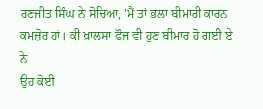ਰਣਜੀਤ ਸਿੰਘ ਨੇ ਸੋਚਿਆ, 'ਮੈਂ ਤਾਂ ਭਲਾ ਬੀਮਾਰੀ ਕਾਰਨ ਕਮਜ਼ੋਰ ਹਾਂ। ਕੀ ਖ਼ਾਲਸਾ ਫੌਜ ਵੀ ਹੁਣ ਬੀਮਾਰ ਹੋ ਗਈ ਏ ਨੇ
ਉਹ ਕੋਈ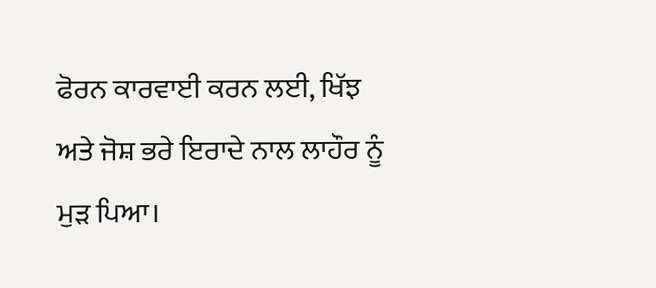ਫੋਰਨ ਕਾਰਵਾਈ ਕਰਨ ਲਈ, ਖਿੱਝ ਅਤੇ ਜੋਸ਼ ਭਰੇ ਇਰਾਦੇ ਨਾਲ ਲਾਹੌਰ ਨੂੰ ਮੁੜ ਪਿਆ।